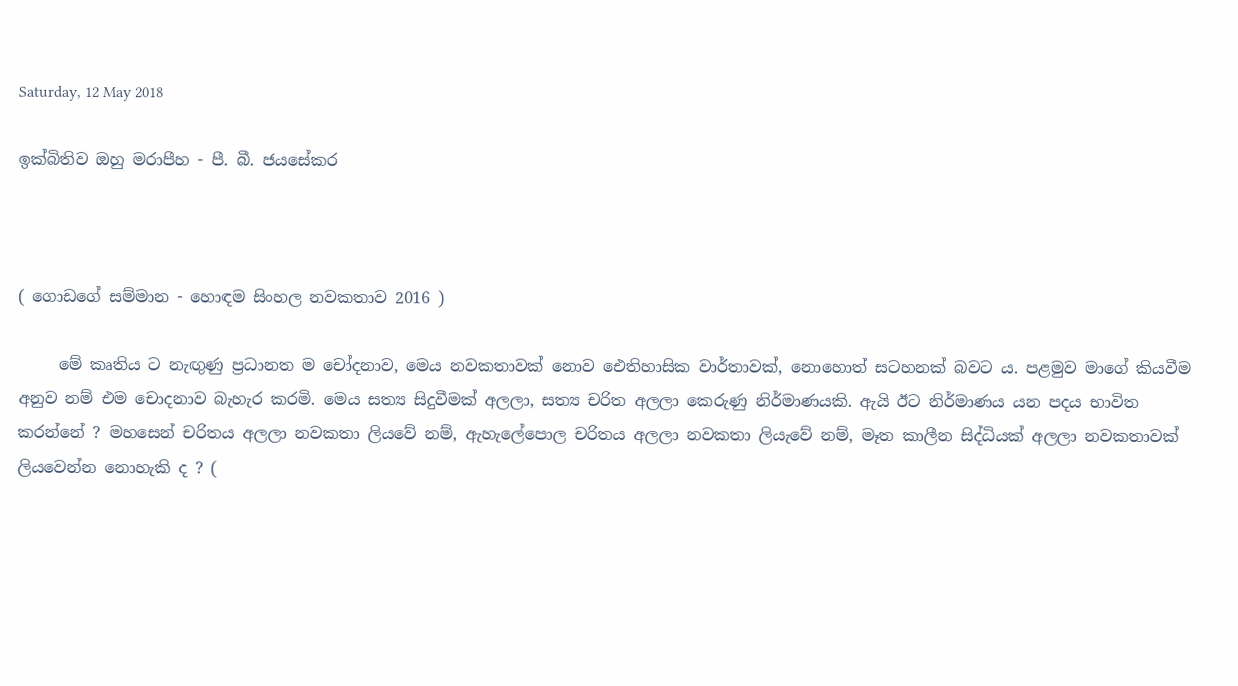Saturday, 12 May 2018

ඉක්බිතිව ඔහු මරාපීහ - පී. බී. ජයසේකර



( ගොඩගේ සම්මාන - හොඳම සිංහල නවකතාව 2016 )

     මේ කෘතිය ට නැඟුණු ප්‍රධානත ම චෝදනාව, මෙය නවකතාවක් නොව ඓතිහාසික වාර්තාවක්, නොහොත් සටහනක් බවට ය. පළමුව මාගේ කියවීම අනුව නම් එම චොදනාව බැහැර කරමි. මෙය සත්‍ය සිදුවීමක් අලලා, සත්‍ය චරිත අලලා කෙරුණු නිර්මාණයකි. ඇයි ඊට නිර්මාණය යන පදය භාවිත කරන්නේ ? මහසෙන් චරිතය අලලා නවකතා ලියවේ නම්, ඇහැලේපොල චරිතය අලලා නවකතා ලියැවේ නම්, මෑත කාලීන සිද්ධියක් අලලා නවකතාවක් ලියවෙන්න නොහැකි ද ? (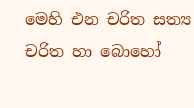මෙහි එන චරිත සත්‍ය චරිත හා බොහෝ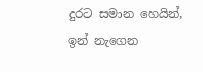දුරට සමාන හෙයින්, ඉන් නැගෙන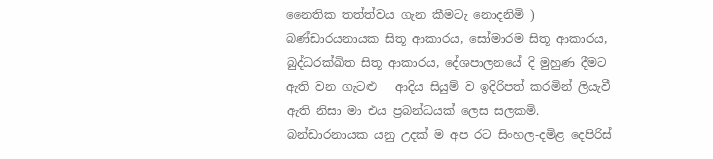නෛතික තත්ත්වය ගැන කීමටැ නොදනිමි ) බණ්ඩාරයනායක සිතූ ආකාරය, සෝමාරම සිතූ ආකාරය, බුද්ධරක්ඛිත සිතූ ආකාරය, දේශපාලනයේ දි මුහුණ දීමට ඇති වන ගැටළු   ආදිය සියුම් ව ඉදිරිපත් කරමින් ලියැවී ඇති නිසා මා එය ප්‍රබන්ධයක් ලෙස සලකමි.  බන්ඩාරනායක යනු උදක් ම අප රට සිංහල-දමිළ දෙපිරිස්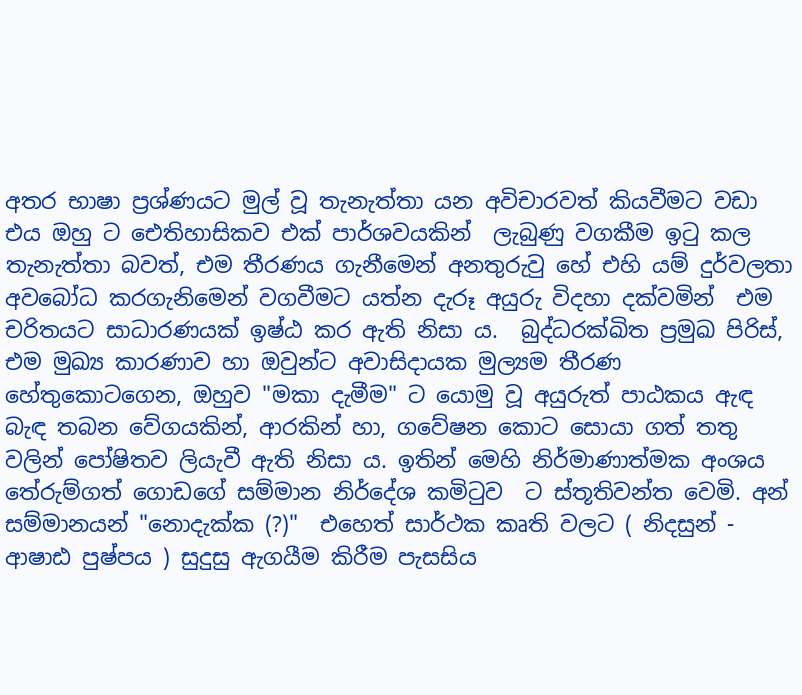අතර භාෂා ප්‍රශ්ණයට මුල් වූ තැනැත්තා යන අවිචාරවත් කියවීමට වඩා එය ඔහු ට ඓතිහාසිකව එක් පාර්ශවයකින්  ලැබුණු වගකීම ඉටු කල තැනැත්තා බවත්, එම තීරණය ගැනීමෙන් අනතුරුවු හේ එහි යම් දුර්වලතා අවබෝධ කරගැනිමෙන් වගවීමට යත්න දැරූ අයුරු විදහා දක්වමින්  එම චරිතයට සාධාරණයක් ඉෂ්ඨ කර ඇති නිසා ය.  බුද්ධරක්ඛිත ප්‍රමුඛ පිරිස්, එම මුඛ්‍ය කාරණාව හා ඔවුන්ට අවාසිදායක මුල්‍යම තීරණ හේතුකොටගෙන, ඔහුව "මකා දැමීම" ට යොමු වූ අයුරුත් පාඨකය ඇඳ බැඳ තබන වේගයකින්, ආරකින් හා, ගවේෂන කොට සොයා ගත් තතු වලින් පෝෂිතව ලියැවී ඇති නිසා ය. ඉතින් මෙහි නිර්මාණාත්මක අංශය තේරුම්ගත් ගොඩගේ සම්මාන නිර්දේශ කමිටුව  ට ස්තූතිවන්ත වෙමි. අන් සම්මානයන් "නොදැක්ක (?)"  එහෙත් සාර්ථක කෘති වලට ( නිදසුන් - ආෂාඪ පුෂ්පය ) සුදුසු ඇගයීම කිරීම පැසසිය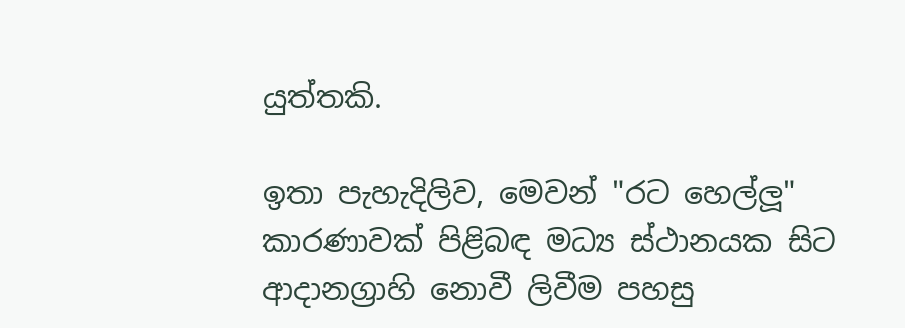යුත්තකි.

ඉතා පැහැදිලිව, මෙවන් "රට හෙල්ලූ" කාරණාවක් පිළිබඳ මධ්‍ය ස්ථානයක සිට ආදානග්‍රාහි නොවී ලිවීම පහසු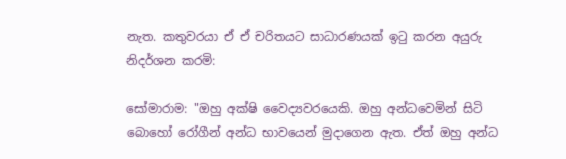නැත. කතුවරයා ඒ ඒ චරිතයට සාධාරණයක් ඉටු කරන අයුරු නිදර්ශන කරමි:

සෝමාරාම: "ඔහු අක්ෂි වෛද්‍යවරයෙකි. ඔහු අන්ධවෙමින් සිටි බොහෝ රෝගීන් අන්ධ භාවයෙන් මුදාගෙන ඇත. ඒත් ඔහු අන්ධ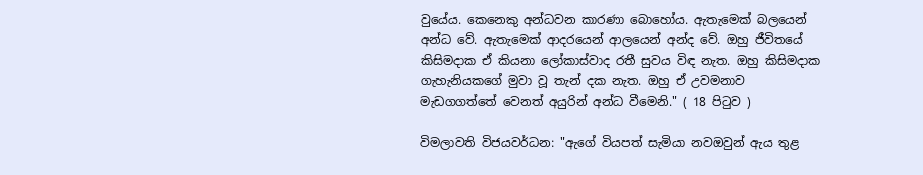වුයේය. කෙනෙකු අන්ධවන කාරණා බොහෝය. ඇතැමෙක් බලයෙන් අන්ධ වේ. ඇතැමෙක් ආදරයෙන් ආලයෙන් අන්ද වේ. ඔහු ජීවිතයේ කිසිමදාක ඒ කියනා ලෝකාස්වාද රතී සුවය විඳ නැත. ඔහු කිසිමදාක ගැහැනියකගේ මුවා වූ තැන් දක නැත. ඔහු ඒ උවමනාව මැඩගගත්තේ වෙනත් අයුරින් අන්ධ වීමෙනි." ( 18 පිටුව )

විමලාවති විජයවර්ධන: "ඇගේ වියපත් සැමියා නවඔවුන් ඇය තුළ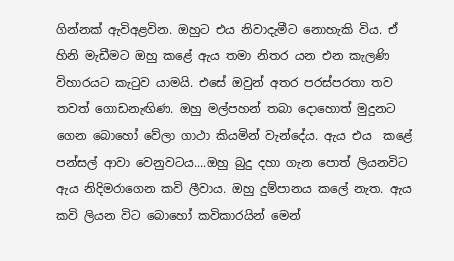ගින්නක් ඇවිඅළවින. ඔහුට එය නිවාදැමීට නොහැකි විය. ඒ හිනි මැඩීමට ඔහු කළේ ඇය තමා නිතර යන එන කැලණි විහාරයට කැටුව යාමයි. එසේ ඔවුන් අතර පරස්පරතා තව තවත් ගොඩනැඟිණ. ඔහු මල්පහන් තබා දොහොත් මුදුනට ගෙන බොහෝ වේලා ගාථා කියමින් වැන්දේය. ඇය එය  කළේ පන්සල් ආවා වෙනුවටය....ඔහු බුදු දහා ගැන පොත් ලියනවිට ඇය නිදිමරාගෙන කවි ලීවාය. ඔහු දුම්පානය කලේ නැත. ඇය කවි ලියන විට බොහෝ කවිකාරයින් මෙන්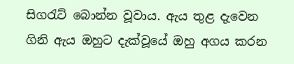සිගරැට් බොන්න වූවාය. ඇය තුළ දැවෙන ගිනි ඇය ඔහුට දැක්වූයේ ඔහු අගය කරන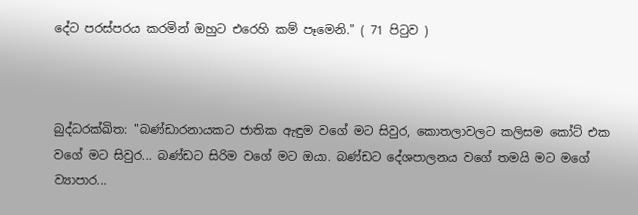දේට පරස්පරය කරමින් ඔහුට එරෙහි කම් පෑමෙනි." ( 71 පිටුව )



බුද්ධරක්ඛිත: "බණ්ඩාරනායකට ජාතික ඇඳුම වගේ මට සිවුර, කොතලාවලට කලිසම කෝට් එක වගේ මට සිවුර... බණ්ඩට සිරිම වගේ මට ඔයා. බණ්ඩට දේශපාලනය වගේ තමයි මට මගේ ව්‍යාපාර...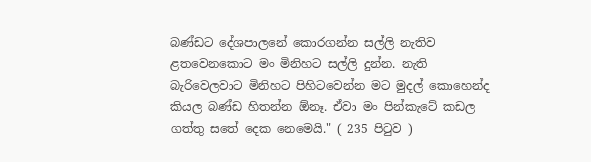බණ්ඩට දේශපාලනේ කොරගන්න සල්ලි නැතිව ළතවෙනකොට මං මිනිහට සල්ලි දුන්න. නැති බැරිවෙලවාට මිනිහට පිහිටවෙන්න මට මුදල් කොහෙන්ද කියල බණ්ඩ හිතන්න ඕනෑ. ඒවා මං පින්කැටේ කඩල ගත්තු සතේ දෙක නෙමෙයි." ( 235 පිටුව )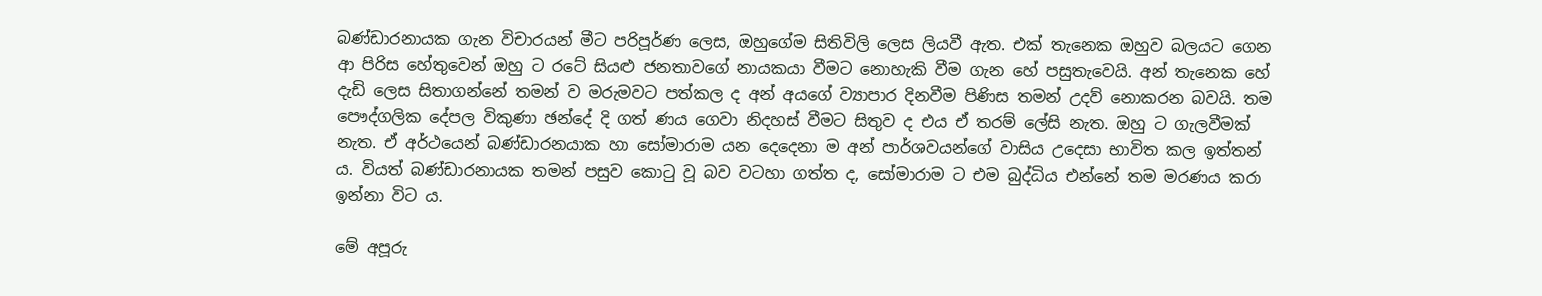බණ්ඩාරනායක ගැන විචාරයන් මීට පරිපූර්ණ ලෙස, ඔහුගේම සිතිවිලි ලෙස ලියවී ඇත. එක් තැනෙක ඔහුව බලයට ගෙන ආ පිරිස හේතුවෙන් ඔහු ට රටේ සියළු ජනතාවගේ නායකයා වීමට නොහැකි වීම ගැන හේ පසුතැවෙයි. අන් තැනෙක හේ දැඩි ලෙස සිතාගන්නේ තමන් ව මරුමවට පත්කල ද අන් අයගේ ව්‍යාපාර දිනවීම පිණිස තමන් උදව් නොකරන බවයි. තම පෞද්ගලික දේපල විකුණා ඡන්දේ දි ගත් ණය ගෙවා නිදහස් වීමට සිතුව ද එය ඒ තරම් ලේසි නැත. ඔහු ට ගැලවීමක් නැත. ඒ අර්ථයෙන් බණ්ඩාරනයාක හා සෝමාරාම යන දෙදෙනා ම අන් පාර්ශවයන්ගේ වාසිය උදෙසා භාවිත කල ඉත්තන් ය. වියත් බණ්ඩාරනායක තමන් පසුව කොටු වූ බව වටහා ගත්ත ද, සෝමාරාම ට එම බුද්ධිය එන්නේ තම මරණය කරා ඉන්නා විට ය.

මේ අපූරු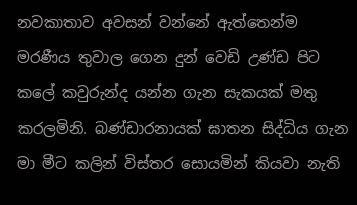නවකාතාව අවසන් වන්නේ ඇත්තෙන්ම මරණීය තුවාල ගෙන දුන් වෙඩි උණ්ඩ පිට කලේ කවුරුන්ද යන්න ගැන සැකයක් මතු කරලමිනි. බණ්ඩාරනායක් ඝාතන සිද්ධිය ගැන මා මීට කලින් විස්තර සොයමින් කියවා නැති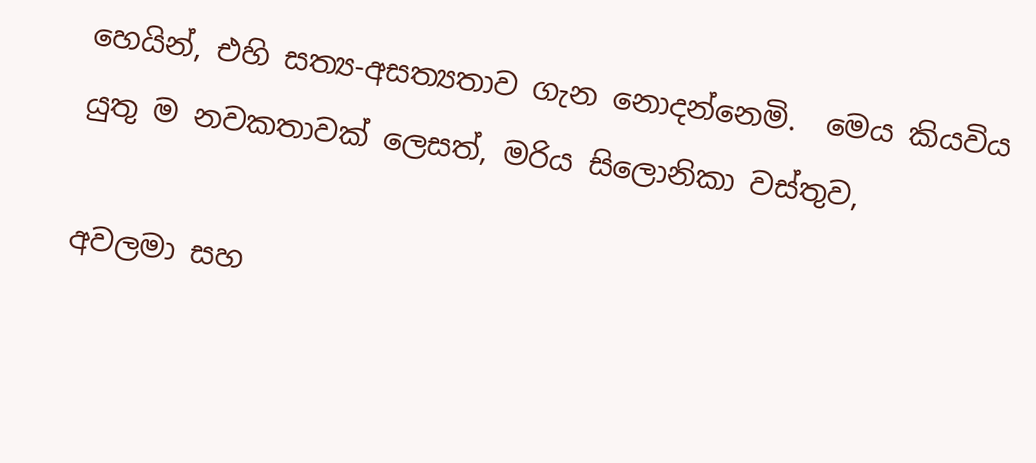හෙයින්, එහි සත්‍ය-අසත්‍යතාව ගැන නොදන්නෙමි.  මෙය කියවිය යුතු ම නවකතාවක් ලෙසත්, මරිය සිලොනිකා වස්තුව,

අවලමා සහ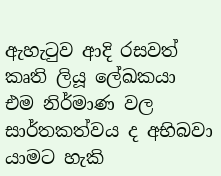ඇහැටුව ආදි රසවත් කෘති ලියූ ලේඛකයා එම නිර්මාණ වල සාර්තකත්වය ද අභිබවා යාමට හැකි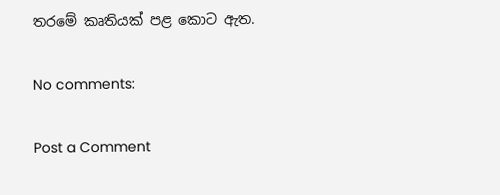තරමේ කෘතියක් පළ කොට ඇත.

No comments:

Post a Comment